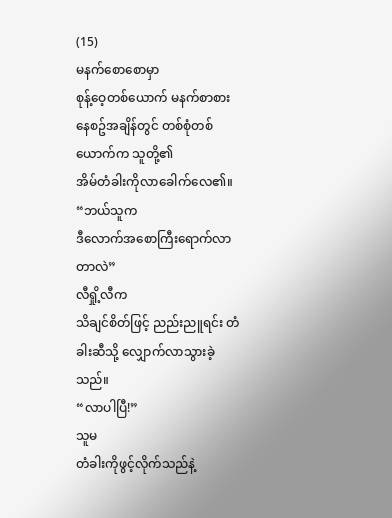(15)
မနက်စောစောမှာ
စုန့်ဝေ့တစ်ယောက် မနက်စာစားနေစဥ်အချိန်တွင် တစ်စုံတစ်ယောက်က သူတို့၏
အိမ်တံခါးကိုလာခေါက်လေ၏။
“ဘယ်သူက
ဒီလောက်အစောကြီးရောက်လာတာလဲ”
လီရှို့လီက
သိချင်စိတ်ဖြင့် ညည်းညူရင်း တံခါးဆီသို့ လျှောက်လာသွားခဲ့သည်။
“လာပါပြီ!”
သူမ
တံခါးကိုဖွင့်လိုက်သည်နဲ့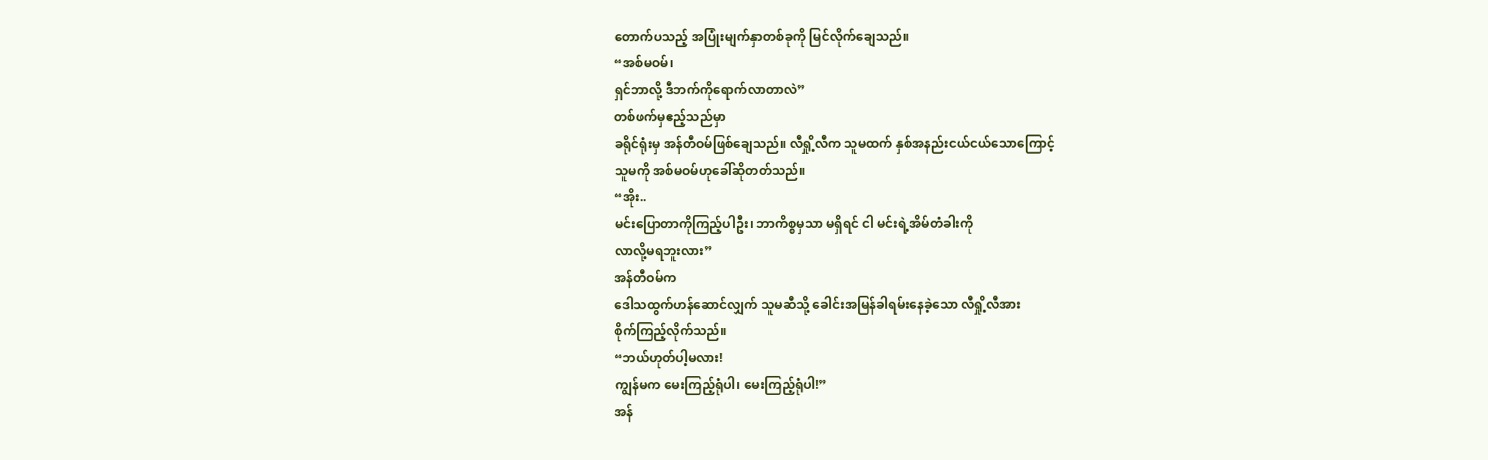တောက်ပသည့် အပြုံးမျက်နှာတစ်ခုကို မြင်လိုက်ချေသည်။
“အစ်မဝမ်၊
ရှင်ဘာလို့ ဒီဘက်ကိုရောက်လာတာလဲ”
တစ်ဖက်မှဧည့်သည်မှာ
ခရိုင်ရုံးမှ အန်တီဝမ်ဖြစ်ချေသည်။ လီရှို့လီက သူမထက် နှစ်အနည်းငယ်ငယ်သောကြောင့်
သူမကို အစ်မဝမ်ဟုခေါ်ဆိုတတ်သည်။
“အိုး..
မင်းပြောတာကိုကြည့်ပါဦး၊ ဘာကိစ္စမှသာ မရှိရင် ငါ မင်းရဲ့အိမ်တံခါးကို
လာလို့မရဘူးလား”
အန်တီဝမ်က
ဒေါသထွက်ဟန်ဆောင်လျှက် သူမဆီသို့ ခေါင်းအမြန်ခါရမ်းနေခဲ့သော လီရှို့လီအား
စိုက်ကြည့်လိုက်သည်။
“ဘယ်ဟုတ်ပါ့မလား!
ကျွန်မက မေးကြည့်ရုံပါ၊ မေးကြည့်ရုံပါ!”
အန်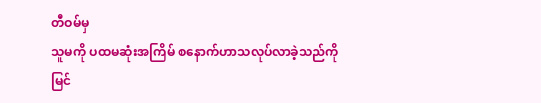တီဝမ်မှ
သူမကို ပထမဆုံးအကြိမ် စနောက်ဟာသလုပ်လာခဲ့သည်ကို မြင်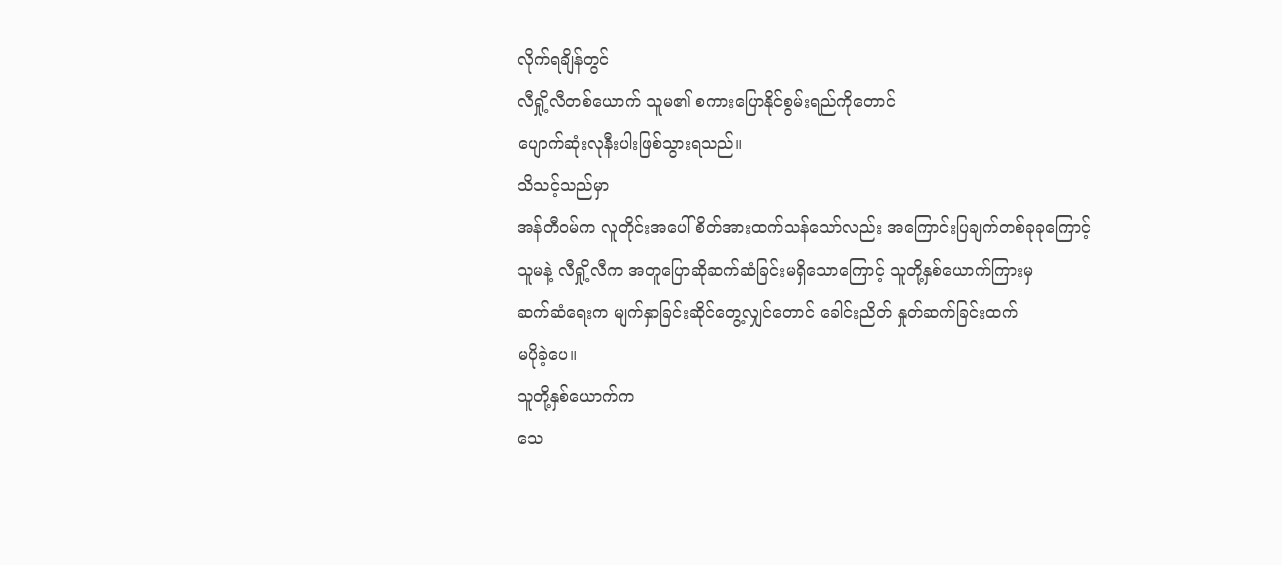လိုက်ရချိန်တွင်
လီရှို့လီတစ်ယောက် သူမ၏ စကားပြောနိုင်စွမ်းရည်ကိုတောင်
ပျောက်ဆုံးလုနီးပါးဖြစ်သွားရသည်။
သိသင့်သည်မှာ
အန်တီဝမ်က လူတိုင်းအပေါ် စိတ်အားထက်သန်သော်လည်း အကြောင်းပြချက်တစ်ခုခုကြောင့်
သူမနဲ့ လီရှို့လီက အတူပြောဆိုဆက်ဆံခြင်းမရှိသောကြောင့် သူတို့နှစ်ယောက်ကြားမှ
ဆက်ဆံရေးက မျက်နှာခြင်းဆိုင်တွေ့လျှင်တောင် ခေါင်းညိတ် နှုတ်ဆက်ခြင်းထက်
မပိုခဲ့ပေ။
သူတို့နှစ်ယောက်က
သေ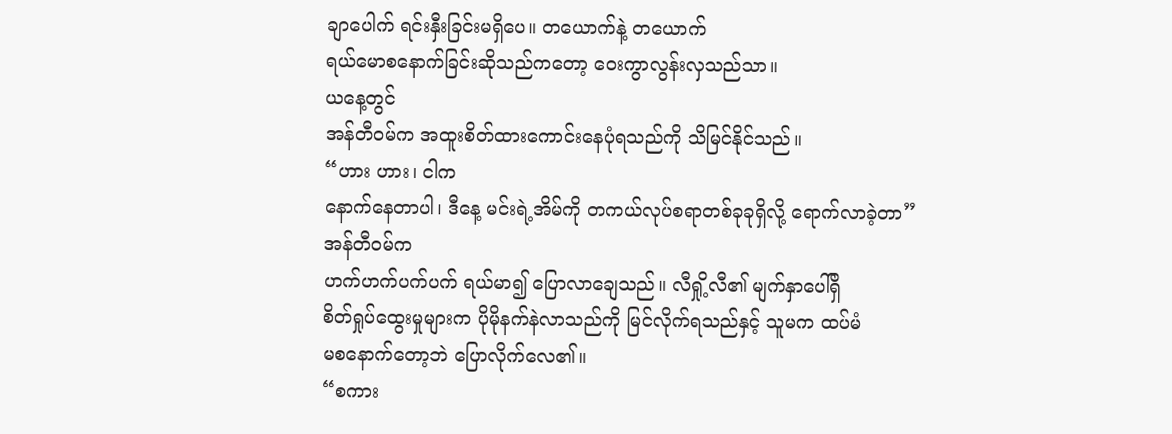ချာပေါက် ရင်းနှီးခြင်းမရှိပေ။ တယောက်နဲ့ တယောက်
ရယ်မောစနောက်ခြင်းဆိုသည်ကတော့ ဝေးကွာလွန်းလှသည်သာ။
ယနေ့တွင်
အန်တီဝမ်က အထူးစိတ်ထားကောင်းနေပုံရသည်ကို သိမြင်နိုင်သည်။
“ဟား ဟား၊ ငါက
နောက်နေတာပါ၊ ဒီနေ့ မင်းရဲ့အိမ်ကို တကယ်လုပ်စရာတစ်ခုခုရှိလို့ ရောက်လာခဲ့တာ”
အန်တီဝမ်က
ဟက်ဟက်ပက်ပက် ရယ်မာ၍ ပြောလာချေသည်။ လီရှို့လီ၏ မျက်နှာပေါ်ရှိ
စိတ်ရှုပ်ထွေးမှုများက ပိုမိုနက်နဲလာသည်ကို မြင်လိုက်ရသည်နှင့် သူမက ထပ်မံ
မစနောက်တော့ဘဲ ပြောလိုက်လေ၏။
“စကား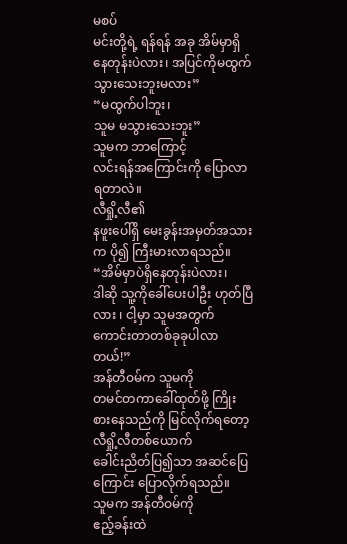မစပ်
မင်းတို့ရဲ့ ရန်ရန် အခု အိမ်မှာရှိနေတုန်းပဲလား၊ အပြင်ကိုမထွက်သွားသေးဘူးမလား”
“မထွက်ပါဘူး၊
သူမ မသွားသေးဘူး”
သူမက ဘာကြောင့်
လင်းရန်အကြောင်းကို ပြောလာရတာလဲ။
လီရှို့လီ၏
နဖူးပေါ်ရှိ မေးခွန်းအမှတ်အသားက ပို၍ ကြီးမားလာရသည်။
“အိမ်မှာပဲရှိနေတုန်းပဲလား၊
ဒါဆို သူ့ကိုခေါ်ပေးပါဦး ဟုတ်ပြီလား ၊ ငါ့မှာ သူမအတွက် ကောင်းတာတစ်ခုခုပါလာတယ်!”
အန်တီဝမ်က သူမကို
တမင်တကာခေါ်ထုတ်ဖို့ ကြိုးစားနေသည်ကို မြင်လိုက်ရတော့ လီရှို့လီတစ်ယောက်
ခေါင်းညိတ်ပြ၍သာ အဆင်ပြေကြောင်း ပြောလိုက်ရသည်။
သူမက အန်တီဝမ်ကို
ဧည့်ခန်းထဲ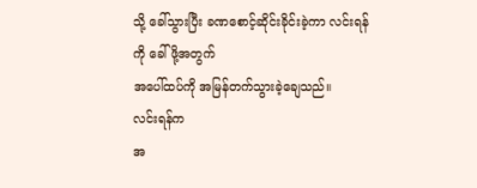သို့ ခေါ်သွားပြီး ခဏစောင့်ဆိုင်းခိုင်းခဲ့ကာ လင်းရန်ကို ခေါ်ဖို့အတွက်
အပေါ်ထပ်ကို အမြန်တက်သွားခဲ့ချေသည်။
လင်းရန်က
အ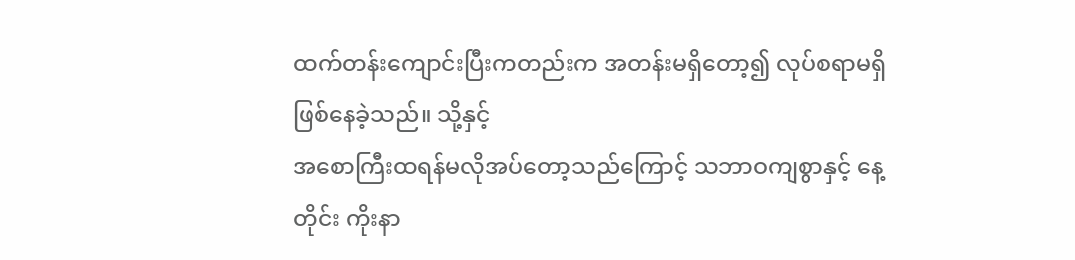ထက်တန်းကျောင်းပြီးကတည်းက အတန်းမရှိတော့၍ လုပ်စရာမရှိဖြစ်နေခဲ့သည်။ သို့နှင့်
အစောကြီးထရန်မလိုအပ်တော့သည်ကြောင့် သဘာဝကျစွာနှင့် နေ့တိုင်း ကိုးနာ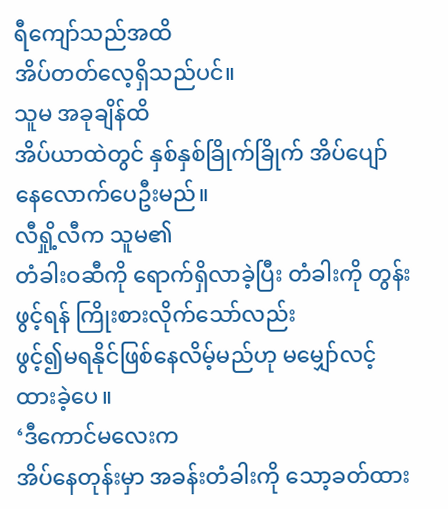ရီကျော်သည်အထိ
အိပ်တတ်လေ့ရှိသည်ပင်။
သူမ အခုချိန်ထိ
အိပ်ယာထဲတွင် နှစ်နှစ်ခြိုက်ခြိုက် အိပ်ပျော်နေလောက်ပေဦးမည်။
လီရှို့လီက သူမ၏
တံခါးဝဆီကို ရောက်ရှိလာခဲ့ပြီး တံခါးကို တွန်းဖွင့်ရန် ကြိုးစားလိုက်သော်လည်း
ဖွင့်၍မရနိုင်ဖြစ်နေလိမ့်မည်ဟု မမျှော်လင့်ထားခဲ့ပေ။
‘ဒီကောင်မလေးက
အိပ်နေတုန်းမှာ အခန်းတံခါးကို သော့ခတ်ထား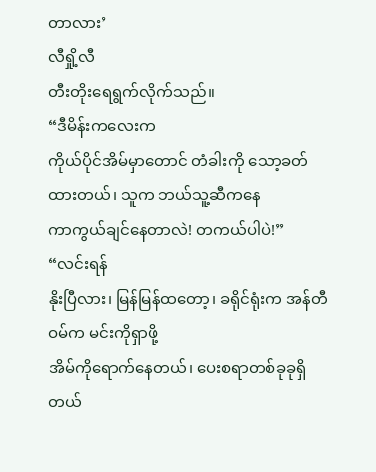တာလား’
လီရှို့လီ
တီးတိုးရေရွက်လိုက်သည်။
“ဒီမိန်းကလေးက
ကိုယ်ပိုင်အိမ်မှာတောင် တံခါးကို သော့ခတ်ထားတယ်၊ သူက ဘယ်သူ့ဆီကနေ
ကာကွယ်ချင်နေတာလဲ! တကယ်ပါပဲ!”
“လင်းရန်
နိုးပြီလား၊ မြန်မြန်ထတော့၊ ခရိုင်ရုံးက အန်တီဝမ်က မင်းကိုရှာဖို့
အိမ်ကိုရောက်နေတယ်၊ ပေးစရာတစ်ခုခုရှိတယ်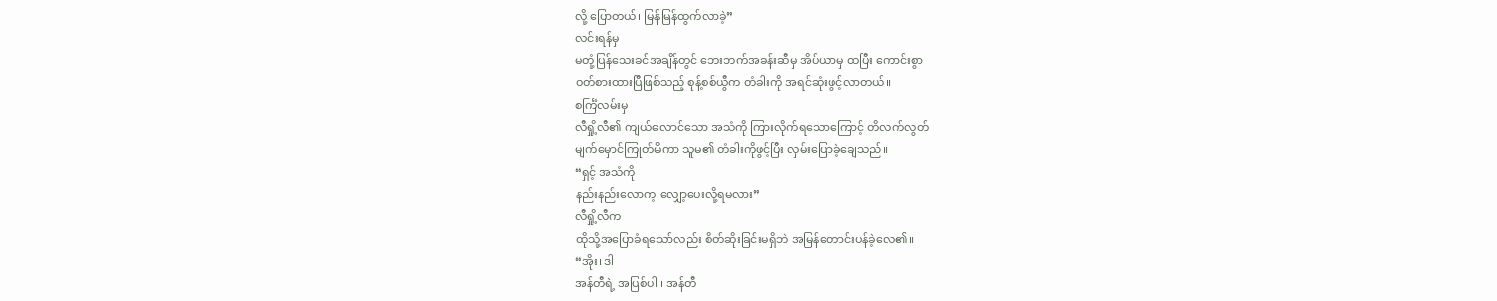လို့ ပြောတယ်၊ မြန်မြန်ထွက်လာခဲ့”
လင်းရန်မှ
မတုံ့ပြန်သေးခင်အချိန်တွင် ဘေးဘက်အခန်းဆီမှ အိပ်ယာမှ ထပြီး ကောင်းစွာ
ဝတ်စားထားပြီဖြစ်သည့် စုန့်စစ်ယွီက တံခါးကို အရင်ဆုံးဖွင့်လာတယ်။
စင်္ကြံလမ်းမှ
လီရှို့လီ၏ ကျယ်လောင်သော အသံကို ကြားလိုက်ရသောကြောင့် တိလက်လွတ်
မျက်မှောင်ကြုတ်မိကာ သူမ၏ တံခါးကိုဖွင့်ပြီး လှမ်းပြောခဲ့ချေသည်။
“ရှင့် အသံကို
နည်းနည်းလောက့ လျှော့ပေးလို့ရမလား”
လီရှို့လီက
ထိုသို့အပြောခံရသော်လည်း စိတ်ဆိုးခြင်းမရှိဘဲ အမြန်တောင်းပန်ခဲ့လေ၏။
“အိုး၊ ဒါ
အန်တီရဲ့ အပြစ်ပါ ၊ အန်တီ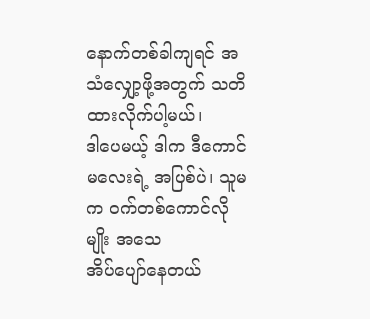နောက်တစ်ခါကျရင် အသံလျှော့ဖို့အတွက် သတိထားလိုက်ပါ့မယ်၊
ဒါပေမယ့် ဒါက ဒီကောင်မလေးရဲ့ အပြစ်ပဲ၊ သူမက ဝက်တစ်ကောင်လိုမျိုး အသေ
အိပ်ပျော်နေတယ်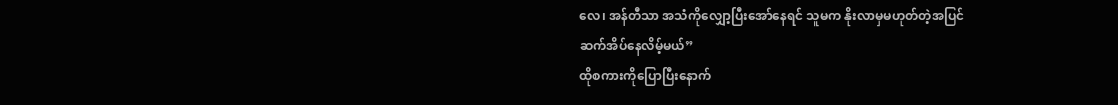လေ၊ အန်တီသာ အသံကိုလျှော့ပြီးအော်နေရင် သူမက နိုးလာမှမဟုတ်တဲ့အပြင်
ဆက်အိပ်နေလိမ့်မယ်”
ထိုစကားကိုပြောပြီးနောက်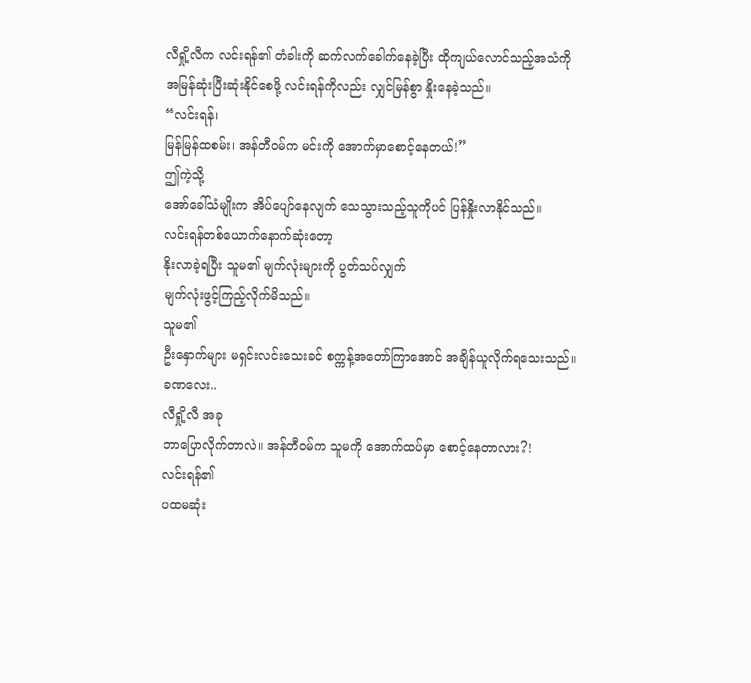လီရှို့လီက လင်းရန်၏ တံခါးကို ဆက်လက်ခေါက်နေခဲ့ပြီး ထိုကျယ်လောင်သည့်အသံကို
အမြန်ဆုံးပြီးဆုံးနိုင်စေဖို့ လင်းရန်ကိုလည်း လျှင်မြန်စွာ နှိုးနေခဲ့သည်။
“လင်းရန်၊
မြန်မြန်ထစမ်း၊ အန်တီဝမ်က မင်းကို အောက်မှာစောင့်နေတယ်!”
ဤကဲ့သို့
အော်ခေါ်သံမျိုးက အိပ်ပျော်နေလျက် သေသွားသည့်သူကိုပင် ပြန်နှိုးလာနိုင်သည်။
လင်းရန်တစ်ယောက်နောက်ဆုံးတော့
နိုးလာခဲ့ရပြီး သူမ၏ မျက်လုံးများကို ပွတ်သပ်လျှက်
မျက်လုံးဖွင့်ကြည့်လိုက်မိသည်။
သူမ၏
ဦးနှောက်များ မရှင်းလင်းသေးခင် စက္ကန့်အတော်ကြာအောင် အချိန်ယူလိုက်ရသေးသည်။
ခဏလေး..
လီရှို့လီ အခု
ဘာပြောလိုက်တာလဲ။ အန်တီဝမ်က သူမကို အောက်ထပ်မှာ စောင့်နေတာလား?!
လင်းရန်၏
ပထမဆုံး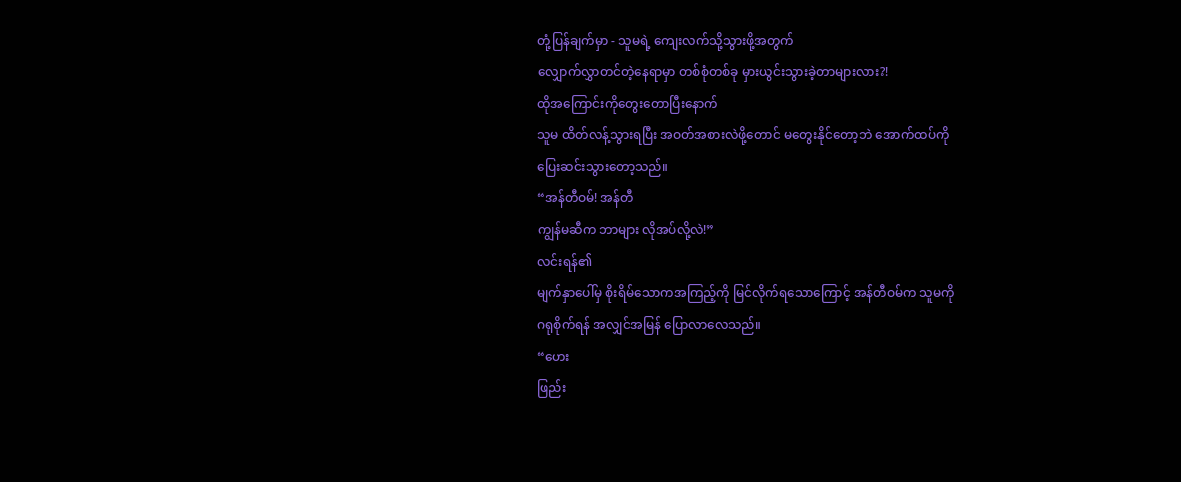တုံ့ပြန်ချက်မှာ - သူမရဲ့ ကျေးလက်သို့သွားဖို့အတွက်
လျှောက်လွှာတင်တဲ့နေရာမှာ တစ်စုံတစ်ခု မှားယွင်းသွားခဲ့တာများလား?!
ထိုအကြောင်းကိုတွေးတောပြီးနောက်
သူမ ထိတ်လန့်သွားရပြီး အဝတ်အစားလဲဖို့တောင် မတွေးနိုင်တော့ဘဲ အောက်ထပ်ကို
ပြေးဆင်းသွားတော့သည်။
“အန်တီဝမ်! အန်တီ
ကျွန်မဆီက ဘာများ လိုအပ်လို့လဲ!”
လင်းရန်၏
မျက်နှာပေါ်မှ စိုးရိမ်သောကအကြည့်ကို မြင်လိုက်ရသောကြောင့် အန်တီဝမ်က သူမကို
ဂရုစိုက်ရန် အလျှင်အမြန် ပြောလာလေသည်။
“ဟေး
ဖြည်း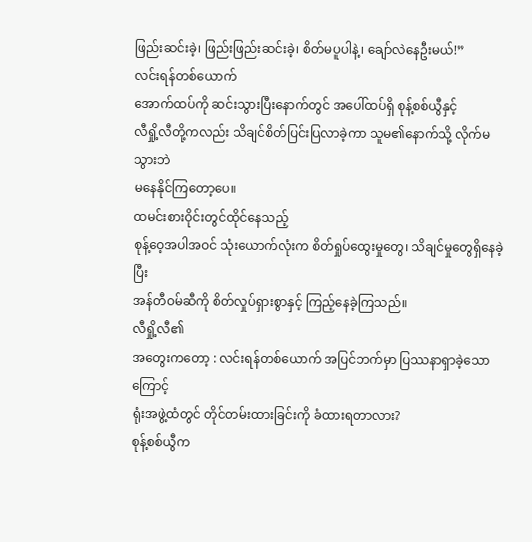ဖြည်းဆင်းခဲ့၊ ဖြည်းဖြည်းဆင်းခဲ့၊ စိတ်မပူပါနဲ့၊ ချော်လဲနေဦးမယ်!”
လင်းရန်တစ်ယောက်
အောက်ထပ်ကို ဆင်းသွားပြီးနောက်တွင် အပေါ်ထပ်ရှိ စုန့်စစ်ယွီနှင့်
လီရှို့လီတို့ကလည်း သိချင်စိတ်ပြင်းပြလာခဲ့ကာ သူမ၏နောက်သို့ လိုက်မသွားဘဲ
မနေနိုင်ကြတော့ပေ။
ထမင်းစားဝိုင်းတွင်ထိုင်နေသည့်
စုန့်ဝေ့အပါအဝင် သုံးယောက်လုံးက စိတ်ရှုပ်ထွေးမှုတွေ၊ သိချင်မှုတွေရှိနေခဲ့ပြီး
အန်တီဝမ်ဆီကို စိတ်လှုပ်ရှားစွာနှင့် ကြည့်နေခဲ့ကြသည်။
လီရှို့လီ၏
အတွေးကတော့ : လင်းရန်တစ်ယောက် အပြင်ဘက်မှာ ပြဿနာရှာခဲ့သောကြောင့်
ရုံးအဖွဲ့ထံတွင် တိုင်တမ်းထားခြင်းကို ခံထားရတာလား?
စုန့်စစ်ယွီက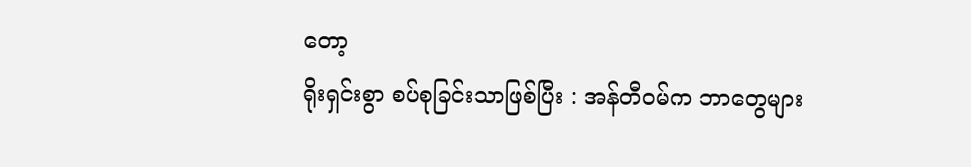တော့
ရိုးရှင်းစွာ စပ်စုခြင်းသာဖြစ်ပြီး : အန်တီဝမ်က ဘာတွေများ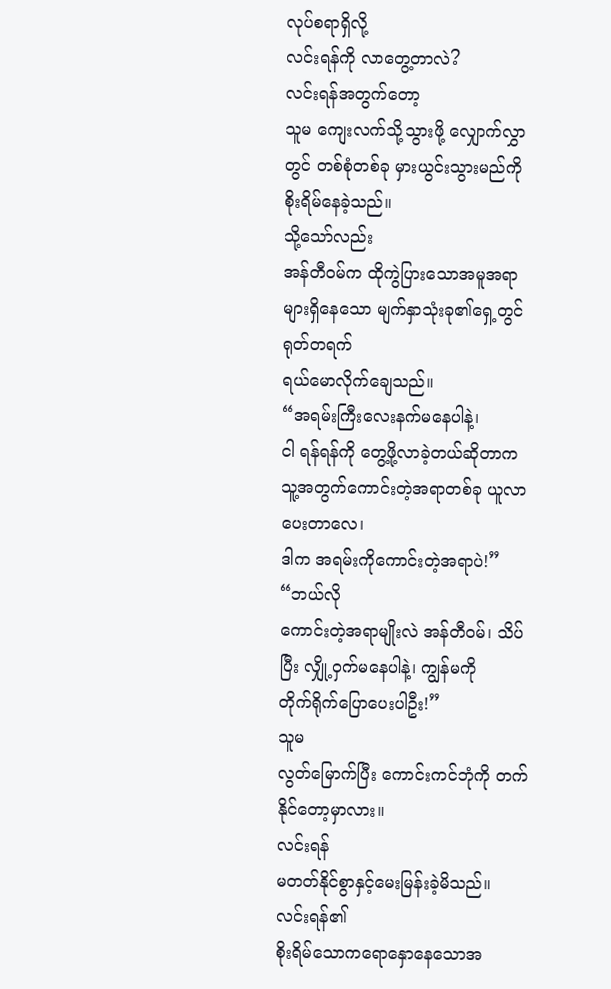လုပ်စရာရှိလို့
လင်းရန်ကို လာတွေ့တာလဲ?
လင်းရန်အတွက်တော့
သူမ ကျေးလက်သို့သွားဖို့ လျှောက်လွှာတွင် တစ်စုံတစ်ခု မှားယွင်းသွားမည်ကို
စိုးရိမ်နေခဲ့သည်။
သို့သော်လည်း
အန်တီဝမ်က ထိုကွဲပြားသောအမူအရာများရှိနေသော မျက်နှာသုံးခု၏ရှေ့တွင် ရုတ်တရက်
ရယ်မောလိုက်ချေသည်။
“အရမ်းကြီးလေးနက်မနေပါနဲ့၊
ငါ ရန်ရန်ကို တွေ့ဖို့လာခဲ့တယ်ဆိုတာက သူ့အတွက်ကောင်းတဲ့အရာတစ်ခု ယူလာပေးတာလေ၊
ဒါက အရမ်းကိုကောင်းတဲ့အရာပဲ!”
“ဘယ်လို
ကောင်းတဲ့အရာမျိုးလဲ အန်တီဝမ်၊ သိပ်ပြီး လျှို့ဝှက်မနေပါနဲ့၊ ကျွန်မကို
တိုက်ရိုက်ပြောပေးပါဦး!”
သူမ
လွတ်မြောက်ပြီး ကောင်းကင်ဘုံကို တက်နိုင်တော့မှာလား။
လင်းရန်
မတတ်နိုင်စွာနှင့်မေးမြန်းခဲ့မိသည်။
လင်းရန်၏
စိုးရိမ်သောကရောနှောနေသောအ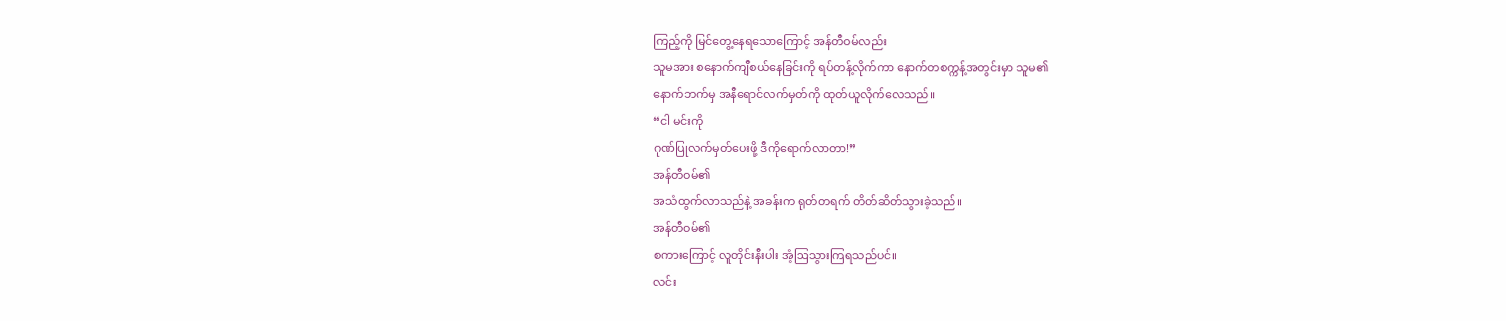ကြည့်ကို မြင်တွေ့နေရသောကြောင့် အန်တီဝမ်လည်း
သူမအား စနောက်ကျီစယ်နေခြင်းကို ရပ်တန့်လိုက်ကာ နောက်တစက္ကန့်အတွင်းမှာ သူမ၏
နောက်ဘက်မှ အနီရောင်လက်မှတ်ကို ထုတ်ယူလိုက်လေသည်။
“ငါ မင်းကို
ဂုဏ်ပြုလက်မှတ်ပေးဖို့ ဒီကိုရောက်လာတာ!”
အန်တီဝမ်၏
အသံထွက်လာသည်နဲ့ အခန်းက ရုတ်တရက် တိတ်ဆိတ်သွားခဲ့သည်။
အန်တီဝမ်၏
စကားကြောင့် လူတိုင်းနီးပါး အံ့ဩသွားကြရသည်ပင်။
လင်း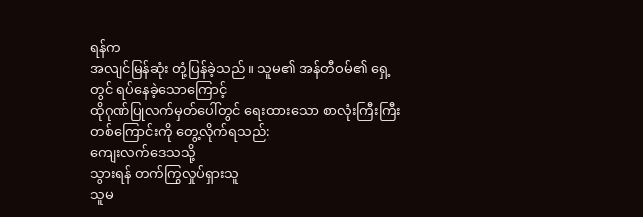ရန်က
အလျင်မြန်ဆုံး တုံ့ပြန်ခဲ့သည်။ သူမ၏ အန်တီဝမ်၏ ရှေ့တွင် ရပ်နေခဲ့သောကြောင့်
ထိုဂုဏ်ပြုလက်မှတ်ပေါ်တွင် ရေးထားသော စာလုံးကြီးကြီးတစ်ကြောင်းကို တွေ့လိုက်ရသည်:
ကျေးလက်ဒေသသို့
သွားရန် တက်ကြွလှုပ်ရှားသူ
သူမ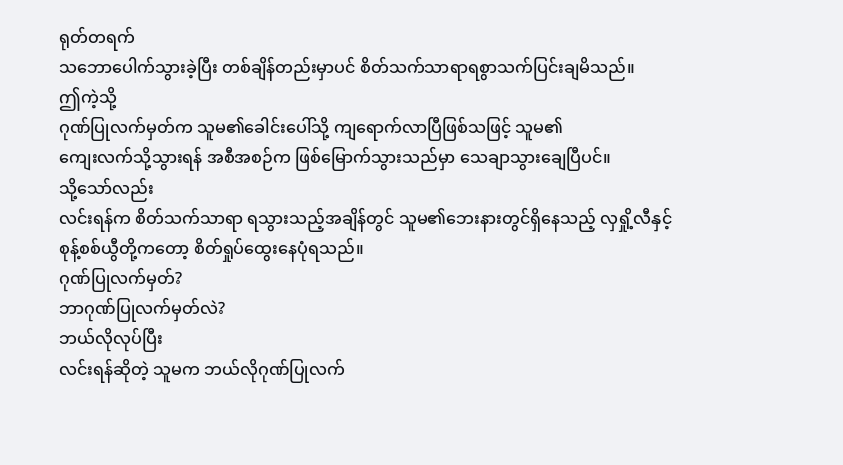ရုတ်တရက်
သဘောပေါက်သွားခဲ့ပြီး တစ်ချိန်တည်းမှာပင် စိတ်သက်သာရာရစွာသက်ပြင်းချမိသည်။
ဤကဲ့သို့
ဂုဏ်ပြုလက်မှတ်က သူမ၏ခေါင်းပေါ်သို့ ကျရောက်လာပြီဖြစ်သဖြင့် သူမ၏
ကျေးလက်သို့သွားရန် အစီအစဉ်က ဖြစ်မြောက်သွားသည်မှာ သေချာသွားချေပြီပင်။
သို့သော်လည်း
လင်းရန်က စိတ်သက်သာရာ ရသွားသည့်အချိန်တွင် သူမ၏ဘေးနားတွင်ရှိနေသည့် လှရှို့လီနှင့်
စုန့်စစ်ယွီတို့ကတော့ စိတ်ရှုပ်ထွေးနေပုံရသည်။
ဂုဏ်ပြုလက်မှတ်?
ဘာဂုဏ်ပြုလက်မှတ်လဲ?
ဘယ်လိုလုပ်ပြီး
လင်းရန်ဆိုတဲ့ သူမက ဘယ်လိုဂုဏ်ပြုလက်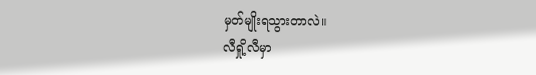မှတ်မျိုးရသွားတာလဲ။
လီရှို့လီမှာ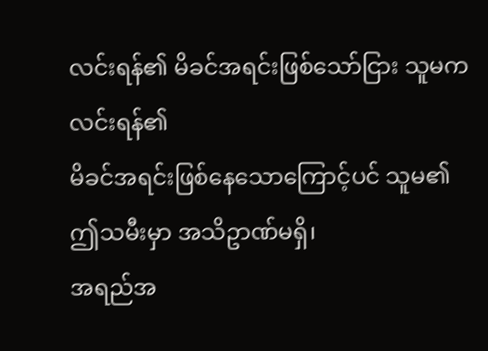လင်းရန်၏ မိခင်အရင်းဖြစ်သော်ငြား သူမကလင်းရန်၏
မိခင်အရင်းဖြစ်နေသောကြောင့်ပင် သူမ၏ ဤသမီးမှာ အသိဥာဏ်မရှိ၊
အရည်အ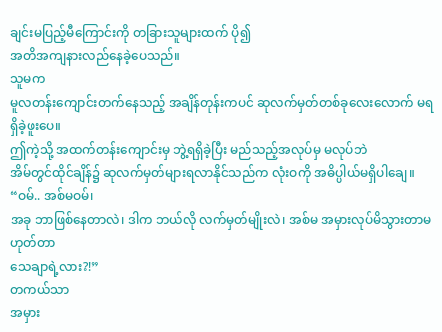ချင်းမပြည့်မီကြောင်းကို တခြားသူများထက် ပို၍
အတိအကျနားလည်နေခဲ့ပေသည်။
သူမက
မူလတန်းကျောင်းတက်နေသည့် အချိန်တုန်းကပင် ဆုလက်မှတ်တစ်ခုလေးလောက် မရရှိခဲ့ဖူးပေ။
ဤကဲ့သို့ အထက်တန်းကျောင်းမှ ဘွဲ့ရရှိခဲ့ပြီး မည်သည့်အလုပ်မှ မလုပ်ဘဲ
အိမ်တွင်ထိုင်ချိန်၌ ဆုလက်မှတ်များရလာနိုင်သည်က လုံးဝကို အဓိပ္ပါယ်မရှိပါချေ။
“ဝမ်.. အစ်မဝမ်၊
အခု ဘာဖြစ်နေတာလဲ၊ ဒါက ဘယ်လို လက်မှတ်မျိုးလဲ၊ အစ်မ အမှားလုပ်မိသွားတာမဟုတ်တာ
သေချာရဲ့လား?!”
တကယ်သာ
အမှား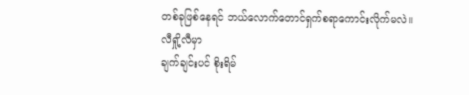တစ်ခုဖြစ်နေရင် ဘယ်လောက်တောင်ရှက်စရာကောင်းလိုက်မလဲ။
လီရှို့လီမှာ
ချက်ချင်းပင် စိုးရိမ်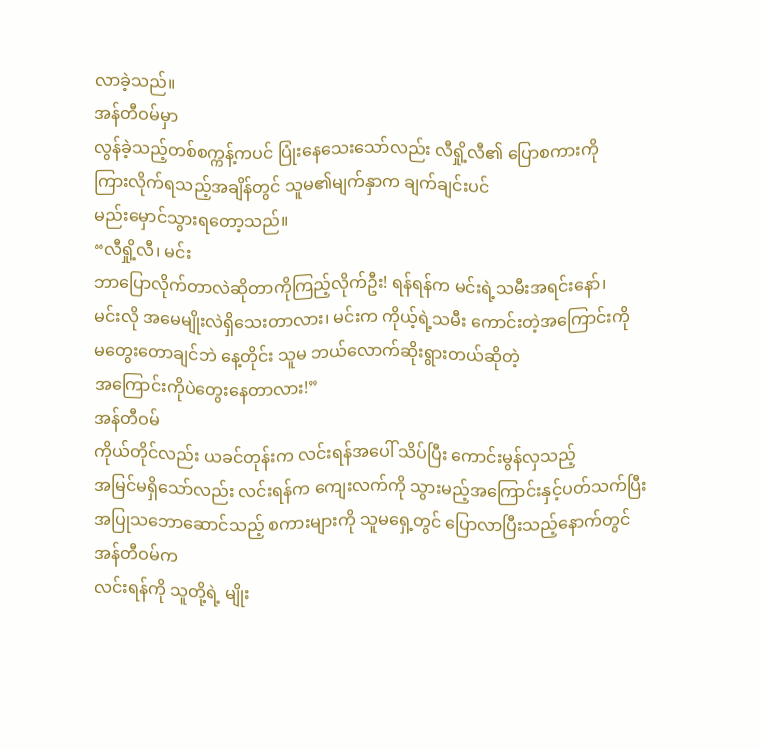လာခဲ့သည်။
အန်တီဝမ်မှာ
လွန်ခဲ့သည့်တစ်စက္ကန့်ကပင် ပြုံးနေသေးသော်လည်း လီရှို့လီ၏ ပြောစကားကို
ကြားလိုက်ရသည့်အချိန်တွင် သူမ၏မျက်နှာက ချက်ချင်းပင်
မည်းမှောင်သွားရတော့သည်။
“လီရှို့လီ၊ မင်း
ဘာပြောလိုက်တာလဲဆိုတာကိုကြည့်လိုက်ဦး! ရန်ရန်က မင်းရဲ့သမီးအရင်းနော်၊
မင်းလို အမေမျိုးလဲရှိသေးတာလား၊ မင်းက ကိုယ့်ရဲ့သမီး ကောင်းတဲ့အကြောင်းကို
မတွေးတောချင်ဘဲ နေ့တိုင်း သူမ ဘယ်လောက်ဆိုးရွားတယ်ဆိုတဲ့
အကြောင်းကိုပဲတွေးနေတာလား!”
အန်တီဝမ်
ကိုယ်တိုင်လည်း ယခင်တုန်းက လင်းရန်အပေါ် သိပ်ပြီး ကောင်းမွန်လှသည့်
အမြင်မရှိသော်လည်း လင်းရန်က ကျေးလက်ကို သွားမည့်အကြောင်းနှင့်ပတ်သက်ပြီး
အပြုသဘောဆောင်သည့် စကားများကို သူမရှေ့တွင် ပြောလာပြီးသည့်နောက်တွင် အန်တီဝမ်က
လင်းရန်ကို သူတို့ရဲ့ မျိုး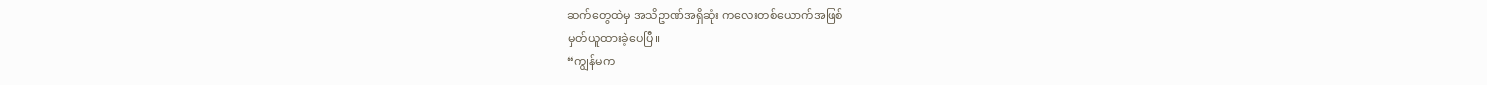ဆက်တွေထဲမှ အသိဥာဏ်အရှိဆုံး ကလေးတစ်ယောက်အဖြစ်
မှတ်ယူထားခဲ့ပေပြီ။
“ကျွန်မက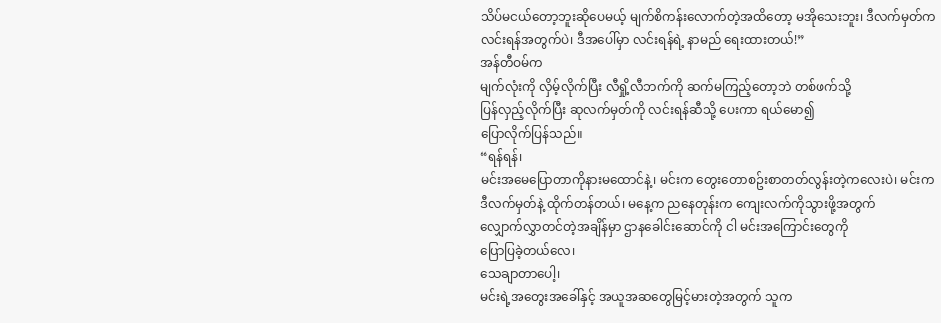သိပ်မငယ်တော့ဘူးဆိုပေမယ့် မျက်စိကန်းလောက်တဲ့အထိတော့ မအိုသေးဘူး၊ ဒီလက်မှတ်က
လင်းရန်အတွက်ပဲ၊ ဒီအပေါ်မှာ လင်းရန်ရဲ့ နာမည် ရေးထားတယ်!”
အန်တီဝမ်က
မျက်လုံးကို လှိမ့်လိုက်ပြီး လီရှို့လီဘက်ကို ဆက်မကြည့်တော့ဘဲ တစ်ဖက်သို့
ပြန်လှည့်လိုက်ပြီး ဆုလက်မှတ်ကို လင်းရန်ဆီသို့ ပေးကာ ရယ်မော၍
ပြောလိုက်ပြန်သည်။
“ရန်ရန်၊
မင်းအမေပြောတာကိုနားမထောင်နဲ့၊ မင်းက တွေးတောစဥ်းစာတတ်လွန်းတဲ့ကလေးပဲ၊ မင်းက
ဒီလက်မှတ်နဲ့ ထိုက်တန်တယ်၊ မနေ့က ညနေတုန်းက ကျေးလက်ကိုသွားဖို့အတွက်
လျှောက်လွှာတင်တဲ့အချိန်မှာ ဌာနခေါင်းဆောင်ကို ငါ မင်းအကြောင်းတွေကို
ပြောပြခဲ့တယ်လေ၊
သေချာတာပေါ့၊
မင်းရဲ့အတွေးအခေါ်နှင့် အယူအဆတွေမြင့်မားတဲ့အတွက် သူက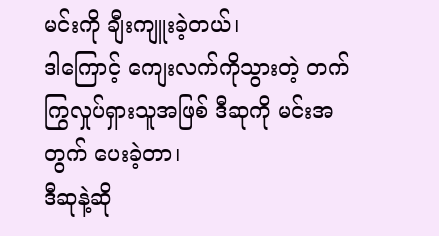မင်းကို ချီးကျူးခဲ့တယ်၊
ဒါကြောင့် ကျေးလက်ကိုသွားတဲ့ တက်ကြွလှုပ်ရှားသူအဖြစ် ဒီဆုကို မင်းအတွက် ပေးခဲ့တာ၊
ဒီဆုနဲ့ဆို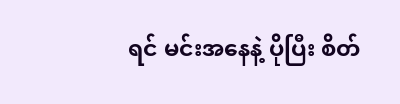ရင် မင်းအနေနဲ့ ပိုပြီး စိတ်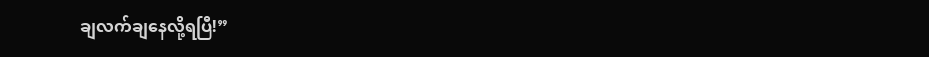ချလက်ချနေလို့ရပြီ!”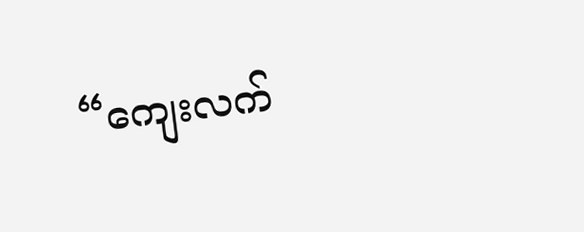“ကျေးလက်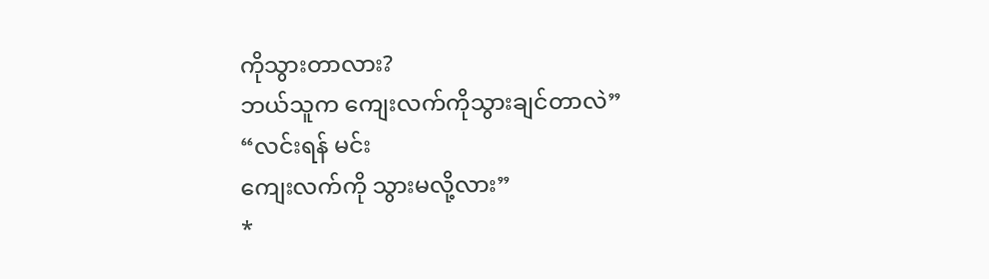ကိုသွားတာလား?
ဘယ်သူက ကျေးလက်ကိုသွားချင်တာလဲ”
“လင်းရန် မင်း
ကျေးလက်ကို သွားမလို့လား”
*